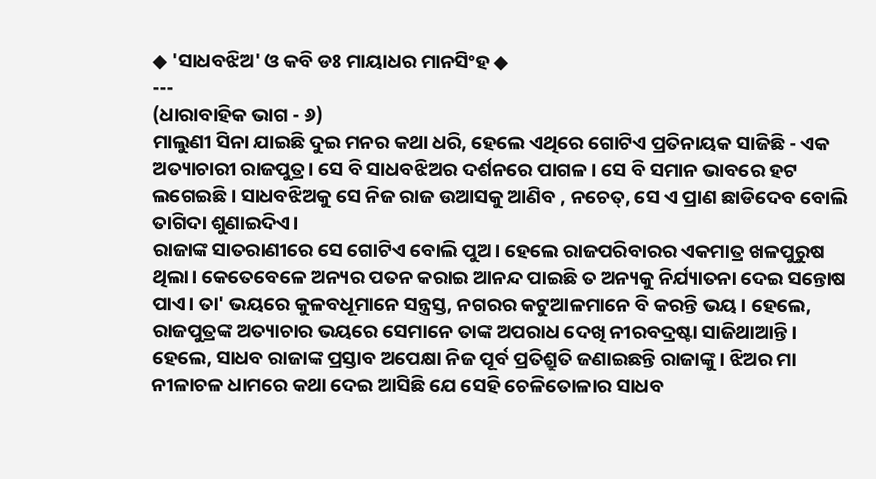◆ 'ସାଧବଝିଅ' ଓ କବି ଡଃ ମାୟାଧର ମାନସିଂହ ◆
---
(ଧାରାବାହିକ ଭାଗ - ୬)
ମାଲୁଣୀ ସିନା ଯାଇଛି ଦୁଇ ମନର କଥା ଧରି, ହେଲେ ଏଥିରେ ଗୋଟିଏ ପ୍ରତିନାୟକ ସାଜିଛି - ଏକ ଅତ୍ୟାଚାରୀ ରାଜପୁତ୍ର। ସେ ବି ସାଧବଝିଅର ଦର୍ଶନରେ ପାଗଳ। ସେ ବି ସମାନ ଭାବରେ ହଟ ଲଗେଇଛି । ସାଧବଝିଅକୁ ସେ ନିଜ ରାଜ ଉଆସକୁ ଆଣିବ , ନଚେତ୍, ସେ ଏ ପ୍ରାଣ ଛାଡିଦେବ ବୋଲି ତାଗିଦା ଶୁଣାଇଦିଏ।
ରାଜାଙ୍କ ସାତରାଣୀରେ ସେ ଗୋଟିଏ ବୋଲି ପୁଅ। ହେଲେ ରାଜପରିବାରର ଏକମାତ୍ର ଖଳପୁରୁଷ ଥିଲା। କେତେବେଳେ ଅନ୍ୟର ପତନ କରାଇ ଆନନ୍ଦ ପାଇଛି ତ ଅନ୍ୟକୁ ନିର୍ଯ୍ୟାତନା ଦେଇ ସନ୍ତୋଷ ପାଏ। ତା' ଭୟରେ କୁଳବଧୂମାନେ ସନ୍ତ୍ରସ୍ତ, ନଗରର କଟୁଆଳମାନେ ବି କରନ୍ତି ଭୟ। ହେଲେ, ରାଜପୁତ୍ରଙ୍କ ଅତ୍ୟାଚାର ଭୟରେ ସେମାନେ ତାଙ୍କ ଅପରାଧ ଦେଖି ନୀରବଦ୍ରଷ୍ଟା ସାଜିଥାଆନ୍ତି।
ହେଲେ, ସାଧବ ରାଜାଙ୍କ ପ୍ରସ୍ତାବ ଅପେକ୍ଷା ନିଜ ପୂର୍ବ ପ୍ରତିଶ୍ରୁତି ଜଣାଇଛନ୍ତି ରାଜାଙ୍କୁ। ଝିଅର ମା ନୀଳାଚଳ ଧାମରେ କଥା ଦେଇ ଆସିଛି ଯେ ସେହି ଚେଳିତୋଳାର ସାଧବ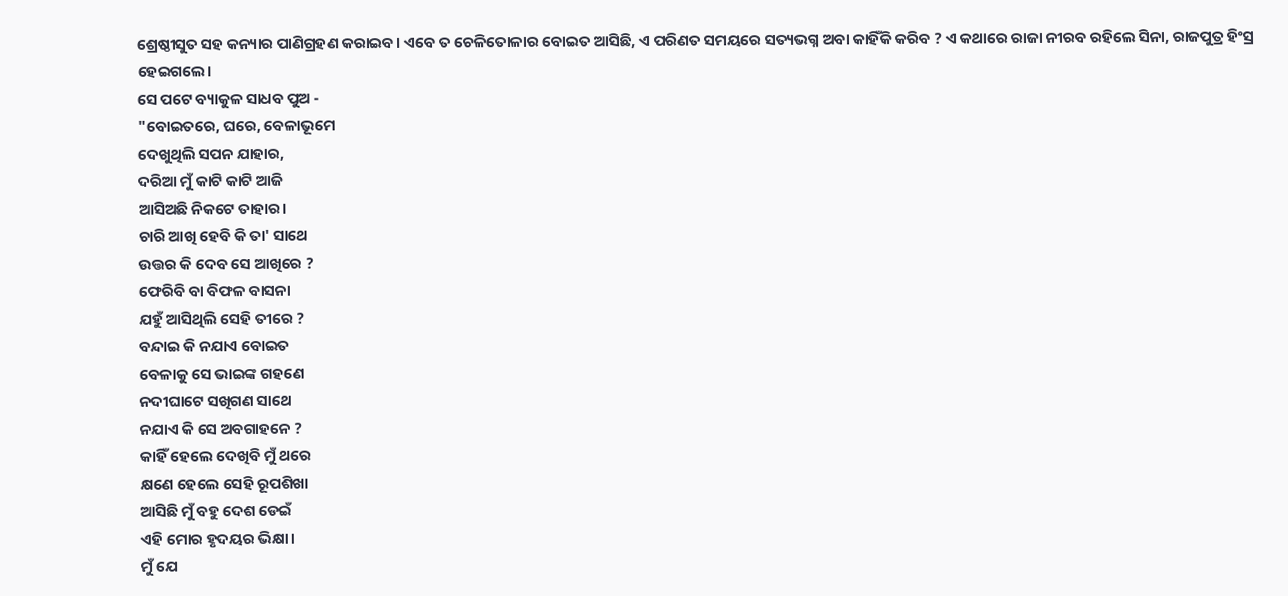ଶ୍ରେଷ୍ଠୀସୁତ ସହ କନ୍ୟାର ପାଣିଗ୍ରହଣ କରାଇବ। ଏବେ ତ ଚେଳିତୋଳାର ବୋଇତ ଆସିଛି, ଏ ପରିଣତ ସମୟରେ ସତ୍ୟଭଗ୍ନ ଅବା କାହିଁକି କରିବ ? ଏ କଥାରେ ରାଜା ନୀରବ ରହିଲେ ସିନା, ରାଜପୁତ୍ର ହିଂସ୍ର ହେଇଗଲେ।
ସେ ପଟେ ବ୍ୟାକୁଳ ସାଧବ ପୁଅ -
"ବୋଇତରେ, ଘରେ, ବେଳାଭୂମେ
ଦେଖୁଥିଲି ସପନ ଯାହାର,
ଦରିଆ ମୁଁ କାଟି କାଟି ଆଜି
ଆସିଅଛି ନିକଟେ ତାହାର।
ଚାରି ଆଖି ହେବି କି ତା' ସାଥେ
ଉତ୍ତର କି ଦେବ ସେ ଆଖିରେ ?
ଫେରିବି ବା ବିଫଳ ବାସନା
ଯହୁଁ ଆସିଥିଲି ସେହି ତୀରେ ?
ବନ୍ଦାଇ କି ନଯାଏ ବୋଇତ
ବେଳାକୁ ସେ ଭାଇଙ୍କ ଗହଣେ
ନଦୀଘାଟେ ସଖିଗଣ ସାଥେ
ନଯାଏ କି ସେ ଅବଗାହନେ ?
କାହିଁ ହେଲେ ଦେଖିବି ମୁଁ ଥରେ
କ୍ଷଣେ ହେଲେ ସେହି ରୂପଶିଖା
ଆସିଛି ମୁଁ ବହୁ ଦେଶ ଡେଇଁ
ଏହି ମୋର ହୃଦୟର ଭିକ୍ଷା।
ମୁଁ ଯେ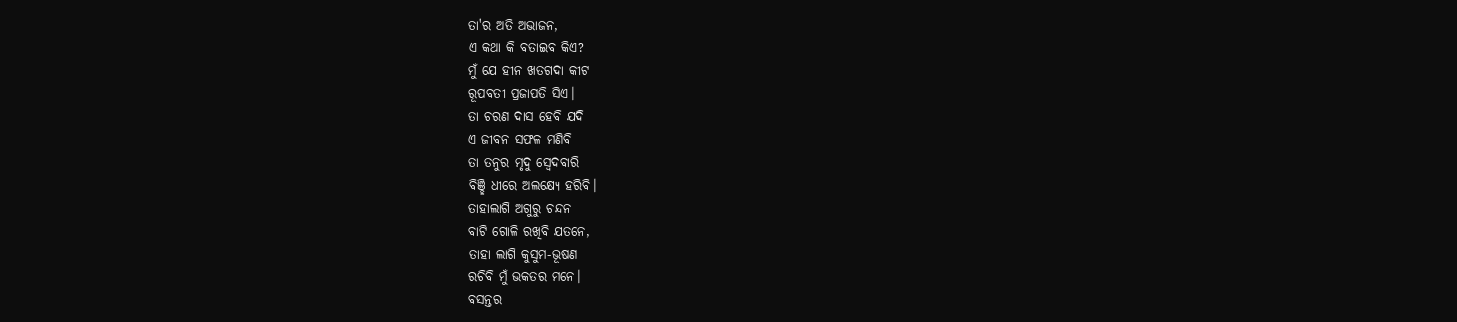ତା'ର ଅତି ଅଭାଜନ,
ଏ କଥା କି ବତାଇବ କିଏ?
ମୁଁ ଯେ ହୀନ ଖତଗଦା କୀଟ
ରୂପବତୀ ପ୍ରଜାପତି ସିଏ।
ତା ଚରଣ ଦାସ ହେବି ଯଦି
ଏ ଜୀବନ ସଫଳ ମଣିବି
ତା ତନୁର ମୃଦୁ ସ୍ଵେଦବାରି
ବିଞ୍ଛି ଧୀରେ ଅଲକ୍ଷ୍ୟେ ହରିବି।
ତାହାଲାଗି ଅଗୁରୁ ଚନ୍ଦନ
ବାଟି ଗୋଳି ରଖିବି ଯତନେ,
ତାହା ଲାଗି କୁସୁମ-ଭୂଷଣ
ରଚିବି ମୁଁ ଭକତର ମନେ।
ବସନ୍ତର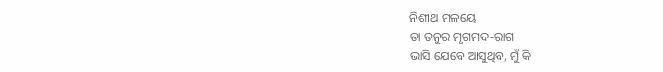ନିଶୀଥ ମଳୟେ
ତା ତନୁର ମୃଗମଦ-ରାଗ
ଭାସି ଯେବେ ଆସୁଥିବ, ମୁଁ କି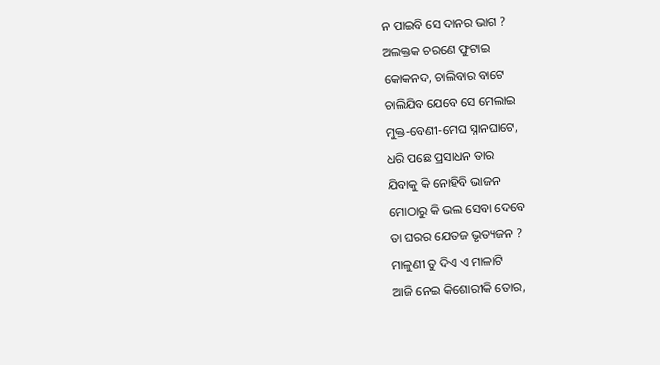ନ ପାଇବି ସେ ଦାନର ଭାଗ ?
ଅଲକ୍ତକ ଚରଣେ ଫୁଟାଇ
କୋକନଦ, ଚାଲିବାର ବାଟେ
ଚାଲିଯିବ ଯେବେ ସେ ମେଲାଇ
ମୁକ୍ତ-ବେଣୀ-ମେଘ ସ୍ନାନଘାଟେ,
ଧରି ପଛେ ପ୍ରସାଧନ ତାର
ଯିବାକୁ କି ନୋହିବି ଭାଜନ
ମୋଠାରୁ କି ଭଲ ସେବା ଦେବେ
ତା ଘରର ଯେତଜ ଭୃତ୍ୟଜନ ?
ମାଳୁଣୀ ତୁ ଦିଏ ଏ ମାଳାଟି
ଆଜି ନେଇ କିଶୋରୀକି ତୋର,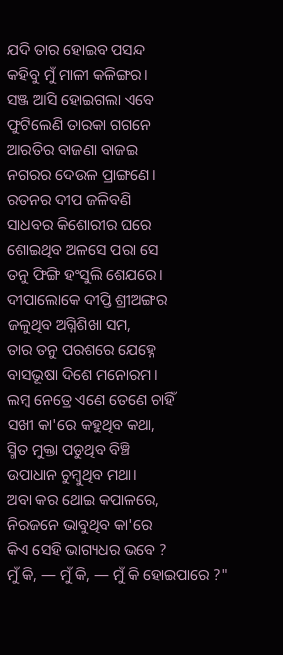ଯଦି ତାର ହୋଇବ ପସନ୍ଦ
କହିବୁ ମୁଁ ମାଳୀ କଳିଙ୍ଗର।
ସଞ୍ଜ ଆସି ହୋଇଗଲା ଏବେ
ଫୁଟିଲେଣି ତାରକା ଗଗନେ
ଆରତିର ବାଜଣା ବାଜଇ
ନଗରର ଦେଉଳ ପ୍ରାଙ୍ଗଣେ।
ରତନର ଦୀପ ଜଳିବଣି
ସାଧବର କିଶୋରୀର ଘରେ
ଶୋଇଥିବ ଅଳସେ ପରା ସେ
ତନୁ ଫିଙ୍ଗି ହଂସୁଲି ଶେଯରେ।
ଦୀପାଲୋକେ ଦୀପ୍ତି ଶ୍ରୀଅଙ୍ଗର
ଜଳୁଥିବ ଅଗ୍ନିଶିଖା ସମ,
ତାର ତନୁ ପରଶରେ ଯେହ୍ନେ
ବାସଭୂଷା ଦିଶେ ମନୋରମ।
ଲମ୍ଵ ନେତ୍ରେ ଏଣେ ତେଣେ ଚାହିଁ
ସଖୀ କା'ରେ କହୁଥିବ କଥା,
ସ୍ମିତ ମୁକ୍ତା ପଡୁଥିବ ବିଞ୍ଚି
ଉପାଧାନ ଚୁମ୍ବୁଥିବ ମଥା।
ଅବା କର ଥୋଇ କପାଳରେ,
ନିରଜନେ ଭାବୁଥିବ କା'ରେ
କିଏ ସେହି ଭାଗ୍ୟଧର ଭବେ ?
ମୁଁ କି, ― ମୁଁ କି, ― ମୁଁ କି ହୋଇପାରେ ?"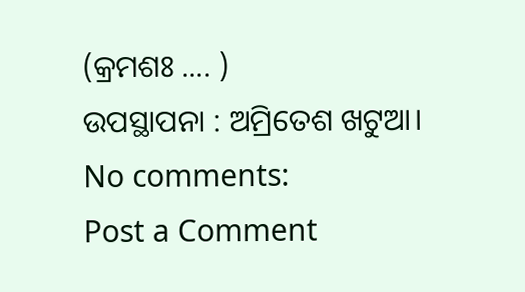(କ୍ରମଶଃ .... )
ଉପସ୍ଥାପନା : ଅମ୍ରିତେଶ ଖଟୁଆ।
No comments:
Post a Comment